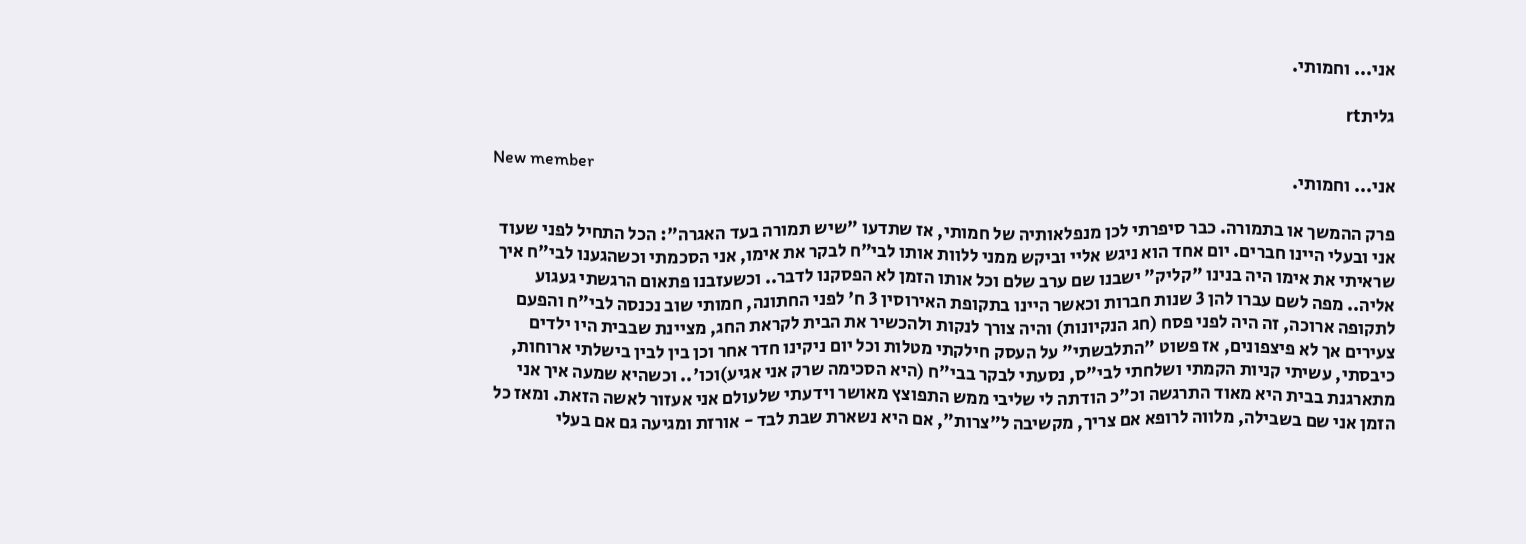אני... וחמותי.

גליתrt

New member
אני... וחמותי.

פרק ההמשך או בתמורה. כבר סיפרתי לכן מנפלאותיה של חמותי, אז שתדעו "שיש תמורה בעד האגרה": הכל התחיל לפני שעוד אני ובעלי היינו חברים. יום אחד הוא ניגש אליי וביקש ממני ללוות אותו לבי"ח לבקר את אימו, אני הסכמתי וכשהגענו לבי"ח איך שראיתי את אימו היה בנינו "קליק" ישבנו שם ערב שלם וכל אותו הזמן לא הפסקנו לדבר.. וכשעזבנו פתאום הרגשתי געגוע אליה.. מפה לשם עברו להן 3 שנות חברות וכאשר היינו בתקופת האירוסין 3 ח' לפני החתונה, חמותי שוב נכנסה לבי"ח והפעם לתקופה ארוכה, זה היה לפני פסח (חג הנקיונות) והיה צורך לנקות ולהכשיר את הבית לקראת החג, מציינת שבבית היו ילדים צעירים אך לא פיצפונים, אז פשוט "התלבשתי" על העסק חילקתי מטלות וכל יום ניקינו חדר אחר וכן בין לבין בישלתי ארוחות, כיבסתי, עשיתי קניות הקמתי ושלחתי לבי"ס, נסעתי לבקר בבי"ח (היא הסכימה שרק אני אגיע)וכו'.. וכשהיא שמעה איך אני מתארגנת בבית היא מאוד התרגשה וכ"כ הודתה לי שליבי ממש התפוצץ מאושר וידעתי שלעולם אני אעזור לאשה הזאת. ומאז כל הזמן אני שם בשבילה, מלווה לרופא אם צריך, מקשיבה ל"צרות", אם היא נשארת שבת לבד - אורזת ומגיעה גם אם בעלי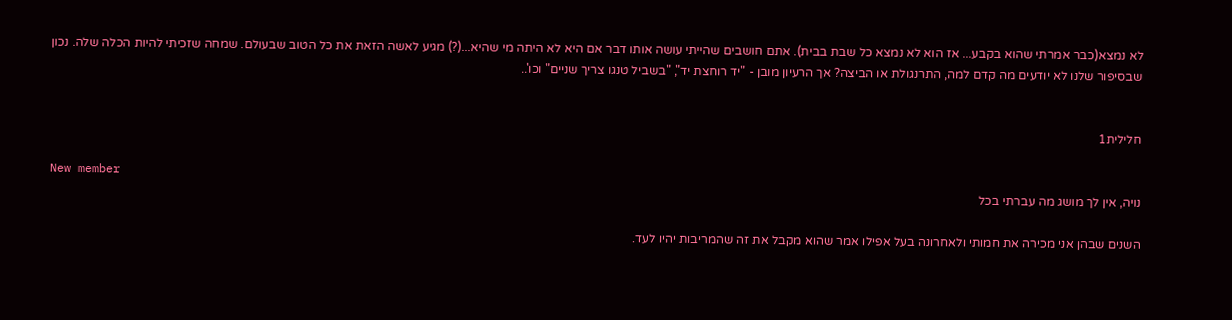לא נמצא(כבר אמרתי שהוא בקבע... אז הוא לא נמצא כל שבת בבית). אתם חושבים שהייתי עושה אותו דבר אם היא לא היתה מי שהיא...(?) מגיע לאשה הזאת את כל הטוב שבעולם. שמחה שזכיתי להיות הכלה שלה. נכון שבסיפור שלנו לא יודעים מה קדם למה, התרנגולת או הביצה? אך הרעיון מובן - "יד רוחצת יד", "בשביל טנגו צריך שניים" וכו'..


חלילית1

New member
נויה, אין לך מושג מה עברתי בכל

השנים שבהן אני מכירה את חמותי ולאחרונה בעל אפילו אמר שהוא מקבל את זה שהמריבות יהיו לעד.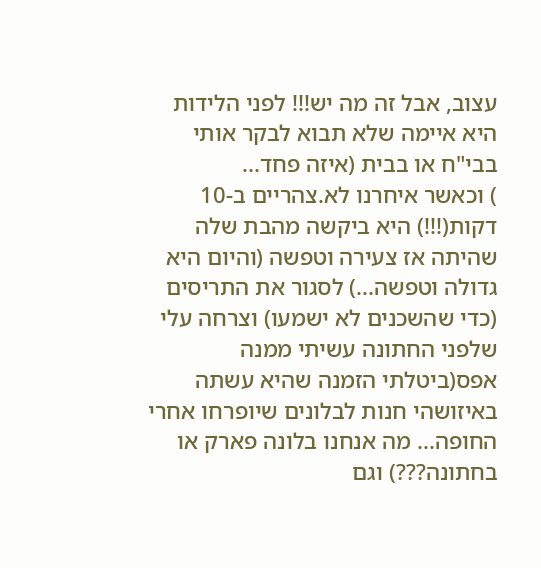עצוב, אבל זה מה יש!!! לפני הלידות היא איימה שלא תבוא לבקר אותי בבי"ח או בבית (איזה פחד...
) וכאשר איחרנו לא.צהריים ב-10 דקות(!!!) היא ביקשה מהבת שלה שהיתה אז צעירה וטפשה (והיום היא גדולה וטפשה...) לסגור את התריסים (כדי שהשכנים לא ישמעו) וצרחה עלי שלפני החתונה עשיתי ממנה אפס(ביטלתי הזמנה שהיא עשתה באיזושהי חנות לבלונים שיופרחו אחרי החופה... מה אנחנו בלונה פארק או בחתונה???) וגם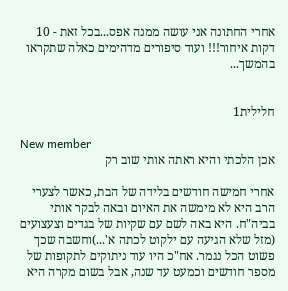אחרי החתונה אני עושה ממנה אפס...בכל זאת - 10 דקות איחור!!! ועוד סיפורים מדהימים כאלה שתקראו בהמשך...


חלילית1

New member
אכן הלכתי והיא ראתה אותי שוב רק

אחרי חמישה חודשים בלידה של הבת, כאשר לצערי הרב היא לא מימשה את האיום ובאה לבקר אותי בביה"ח. היא באה לשם עם שקיות של בגדים וצעצועים (מזל שלא הגיעה עם ילקוט לכתה א'...)וחשבה שכך פשוט הכל נגמר. אח"כ היו עוד ניתוקים לתקופות של מספר חודשים וכמעט עד שנה, אבל בשום מקרה היא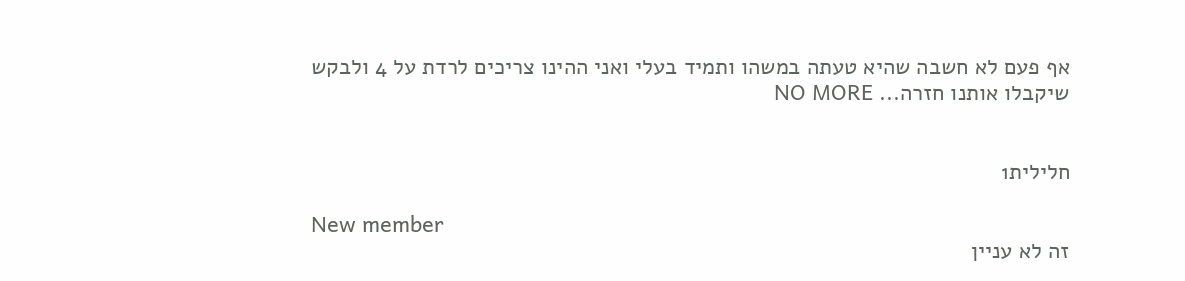אף פעם לא חשבה שהיא טעתה במשהו ותמיד בעלי ואני ההינו צריכים לרדת על 4 ולבקש שיקבלו אותנו חזרה... NO MORE


חלילית1

New member
זה לא עניין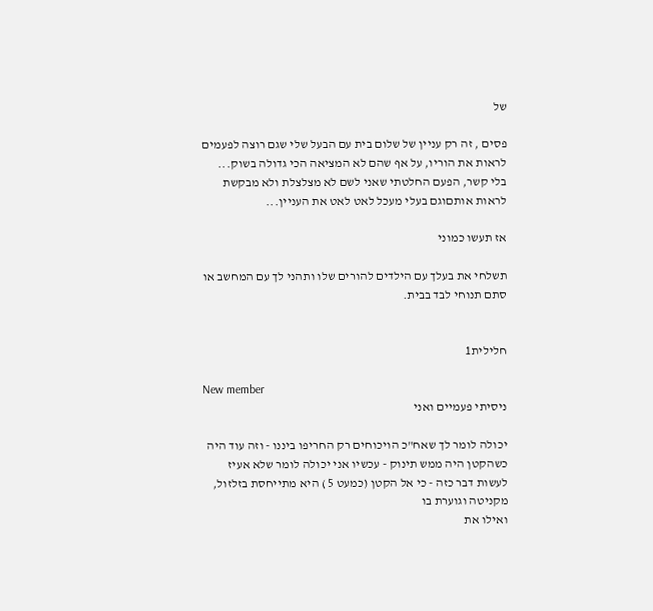של

פסים , זה רק עניין של שלום בית עם הבעל שלי שגם רוצה לפעמים לראות את הוריו, על אף שהם לא המציאה הכי גדולה בשוק... בלי קשר, הפעם החלטתי שאני לשם לא מצלצלת ולא מבקשת לראות אותםוגם בעלי מעכל לאט לאט את העניין...

אז תעשו כמוני

תשלחי את בעלך עם הילדים להורים שלו ותהני לך עם המחשב או סתם תנוחי לבד בבית.


חלילית1

New member
ניסיתי פעמיים ואני

יכולה לומר לך שאח"כ הויכוחים רק החריפו ביננו - וזה עוד היה כשהקטן היה ממש תינוק - עכשיו אני יכולה לומר שלא אעיז לעשות דבר כזה - כי אל הקטן (כמעט 5 ) היא מתייחסת בזלזול, מקניטה וגוערת בו
ואילו את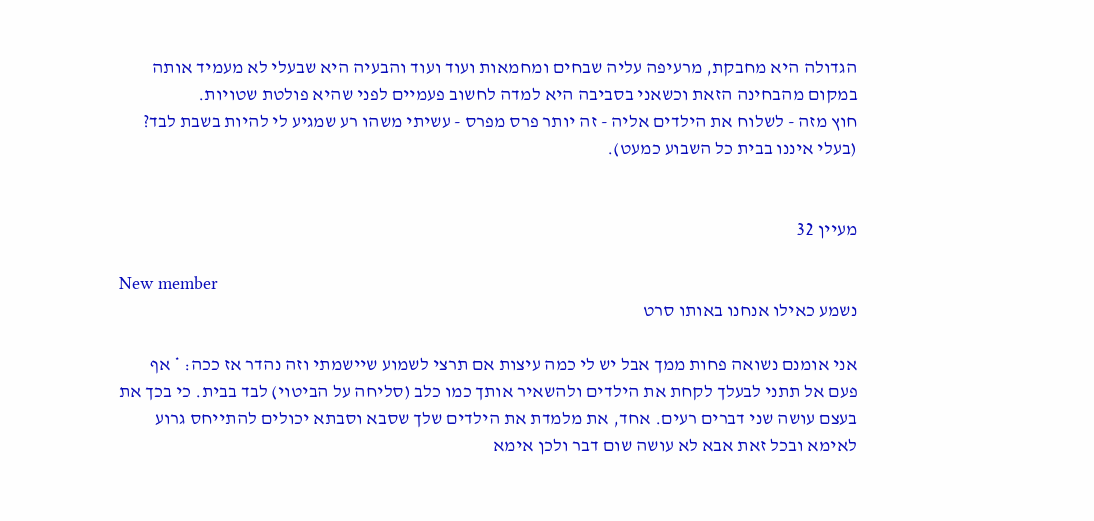הגדולה היא מחבקת, מרעיפה עליה שבחים ומחמאות ועוד ועוד והבעיה היא שבעלי לא מעמיד אותה במקום מהבחינה הזאת וכשאני בסביבה היא למדה לחשוב פעמיים לפני שהיא פולטת שטויות.
חוץ מזה - לשלוח את הילדים אליה - זה יותר פרס מפרס - עשיתי משהו רע שמגיע לי להיות בשבת לבד? (בעלי איננו בבית כל השבוע כמעט).


מעיין 32

New member
נשמע כאילו אנחנו באותו סרט

אני אומנם נשואה פחות ממך אבל יש לי כמה עיצות אם תרצי לשמוע שיישמתי וזה נהדר אז ככה: * אף פעם אל תתני לבעלך לקחת את הילדים ולהשאיר אותך כמו כלב (סליחה על הביטוי) לבד בבית. כי בכך את בעצם עושה שני דברים רעים. אחד, את מלמדת את הילדים שלך שסבא וסבתא יכולים להתייחס גרוע לאימא ובכל זאת אבא לא עושה שום דבר ולכן אימא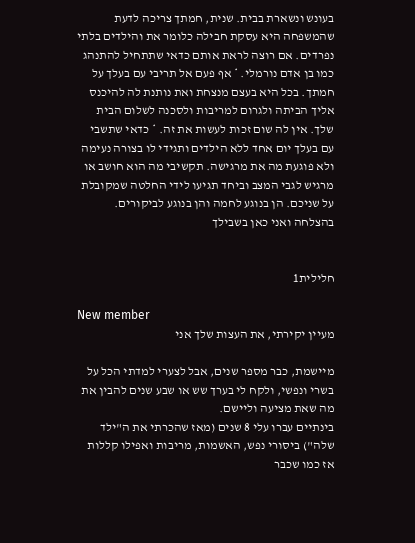בעונש ונשארת בבית. שנית, חמתך צריכה לדעת שהמשפחה היא עסקת חבילה כלומר את והילדים בלתי נפרדים. אם רוצה לראת אותם כדאי שתתחיל להתנהג כמו בן אדם נורמלי. * אף פעם אל תריבי עם בעלך על חמתך. בכל היא בעצם מנצחת ואת נותנת לה להיכנס אליך הביתה ולגרום למריבות ולסכנה לשלום הבית שלך. אין לה שום זכות לעשות את זה. * כדאי שתשבי עם בעלך יום אחד ללא הילדים ותגידי לו בצורה נעימה ולא פוגעת מה את מרגישה. תקשיבי מה הוא חושב או מרגיש לגבי המצב וביחד תגיעו לידי החלטה שמקובלת על שניכם. הן בנוגע לחמה והן בנוגע לביקורים. בהצלחה ואני כאן בשבילך


חלילית1

New member
מעיין יקירתי, את העצות שלך אני

מיישמת, כבר מספר שנים, אבל לצערי למדתי הכל על בשרי ונפשי, ולקח לי בערך שש או שבע שנים להבין את מה שאת מציעה וליישם.
בינתיים עברו עלי 8 שנים (מאז שהכרתי את ה"ילד שלה") ביסורי נפש, האשמות, מריבות ואפילו קללות אז כמו שכבר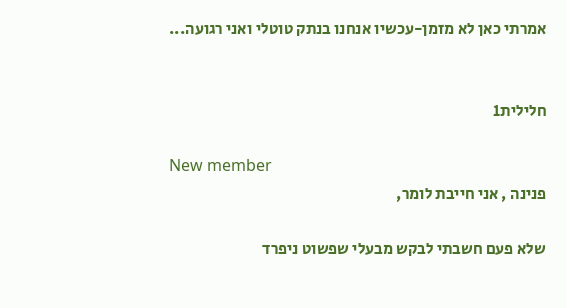אמרתי כאן לא מזמן-עכשיו אנחנו בנתק טוטלי ואני רגועה...


חלילית1

New member
פנינה , אני חייבת לומר,

שלא פעם חשבתי לבקש מבעלי שפשוט ניפרד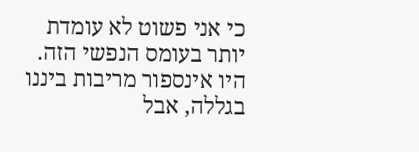כי אני פשוט לא עומדת יותר בעומס הנפשי הזה. היו אינספור מריבות ביננו בגללה, אבל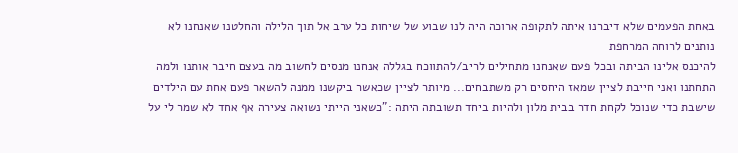באחת הפעמים שלא דיברנו איתה לתקופה ארוכה היה לנו שבוע של שיחות כל ערב אל תוך הלילה והחלטנו שאנחנו לא נותנים לרוחה המרחפת
להיכנס אלינו הביתה ובכל פעם שאנחנו מתחילים לריב/להתווכח בגללה אנחנו מנסים לחשוב מה בעצם חיבר אותנו ולמה התחתנו ואני חייבת לציין שמאז היחסים רק משתבחים... מיותר לציין שכאשר ביקשנו ממנה להשאר פעם אחת עם הילדים שישבת כדי שנוכל לקחת חדר בבית מלון ולהיות ביחד תשובתה היתה :"כשאני הייתי נשואה צעירה אף אחד לא שמר לי על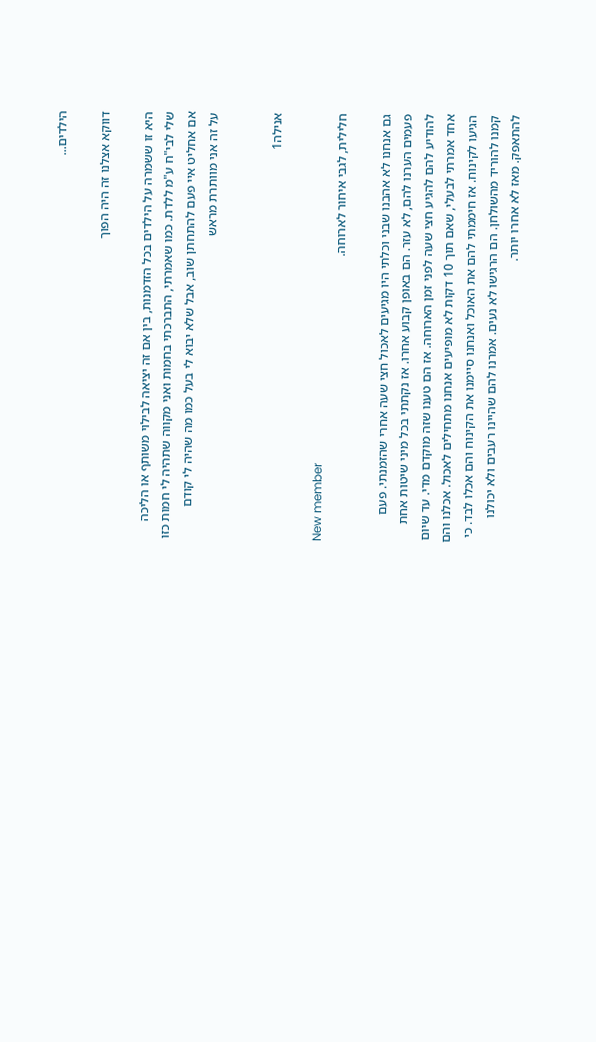הילדים...

דווקא אצלנו זה היה הפוך

היא זו ששמרה על הילדים בכל הזדמנות, בין אם זה יציאה לבילוי משותף או הליכה שלי לבי"ח ע"מ ללדת. כמו שאמרתי, התברכתי בחמות ואני מקווה שתהיה לי חמות כזו אם אחליט איי פעם להתחתן שוב, אבל שלא יבוא לי בעל כמו מה שהיה לי קודם
על זה אני מוותרת מראש


אנילה1

New member
חלילית, לגבי איחור לארוחה.

גם אנחנו לא אהבנו שבני וכלתי היו מגיעים לאכול חצי שעה אחרי שהזמנתי. פעם פעמים הערנו להם, לא עזר. הם באופן קבוע אחרו. אז נקתתי בכל מיני שיטות אחת להודיע להם להגיע חצי שעה לפני זמן הארוחה. אז הם טענו שזה מוקדם מדי. עד שיום אחד אמרתי לבעלי, שאם תוך 10 דקות לא מופיעים אנחנו מתחילים לאכול. אכלנו והם הגיעו לקינוח. אז חיממתי להם את האוכל ואנחנו סיימנו את הקינוח והם אכלו לבד. כי קמנו להוריד מהשולחן. הם הרגישו לא נעים. אמרנו להם שהיינו רעבים ולא יכולנו להתאפק. מאז לא אחרו יותר.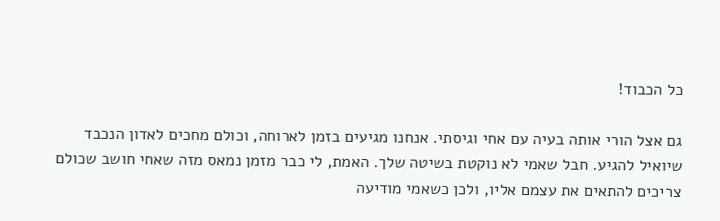כל הכבוד!

גם אצל הורי אותה בעיה עם אחי וגיסתי. אנחנו מגיעים בזמן לארוחה, וכולם מחכים לאדון הנכבד שיואיל להגיע. חבל שאמי לא נוקטת בשיטה שלך. האמת, לי כבר מזמן נמאס מזה שאחי חושב שכולם צריכים להתאים את עצמם אליו, ולכן כשאמי מודיעה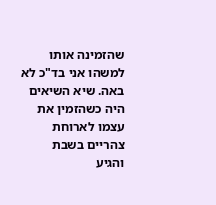שהזמינה אותו למשהו אני בד"כ לא באה. שיא השיאים היה כשהזמין את עצמו לארוחת צהריים בשבת והגיע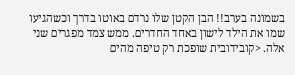בשמונה בערב!! הבן הקטן שלו נרדם באוטו בדרך וכשהגיעו שמו את הילד לישון באחד החדרים. ממש צמד מפגרים שני אלה. <קובידובית שופכת רק טיפה מהים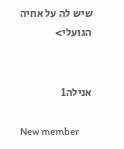שיש לה על אחיה הגועלי>


אנילה1

New member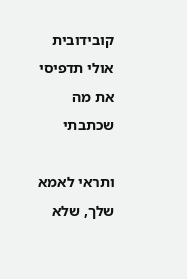קובידובית אולי תדפיסי את מה שכתבתי

ותראי לאמא שלך, שלא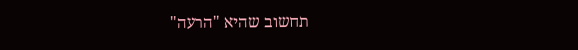תחשוב שהיא "הרעה"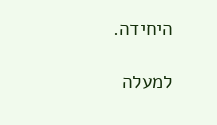היחידה.

למעלה